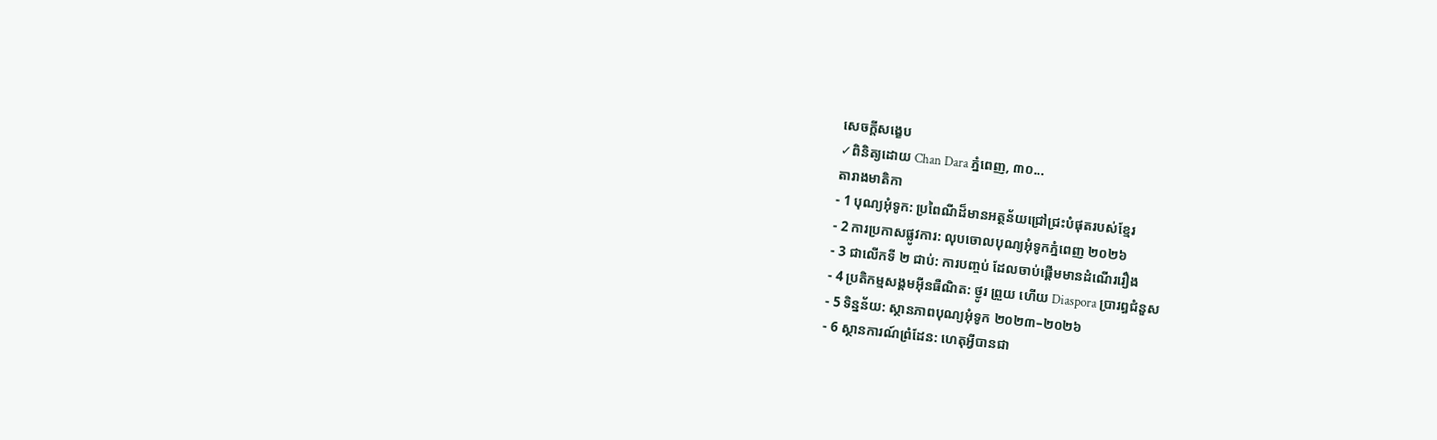សេចក្តីសង្ខេប
✓ពិនិត្យដោយ Chan Dara ភ្នំពេញ, ៣០...
តារាងមាតិកា
- 1 បុណ្យអុំទូក: ប្រពៃណីដ៏មានអត្ថន័យជ្រៅជ្រះបំផុតរបស់ខ្មែរ
- 2 ការប្រកាសផ្លូវការ: លុបចោលបុណ្យអុំទូកភ្នំពេញ ២០២៦
- 3 ជាលើកទី ២ ជាប់: ការបញ្ចប់ ដែលចាប់ផ្ដើមមានដំណើររឿង
- 4 ប្រតិកម្មសង្គមអ៊ីនធឺណិត: ថ្ងូរ ព្រួយ ហើយ Diaspora ប្រារព្ធជំនួស
- 5 ទិន្នន័យ: ស្ថានភាពបុណ្យអុំទូក ២០២៣–២០២៦
- 6 ស្ថានការណ៍ព្រំដែន: ហេតុអ្វីបានជា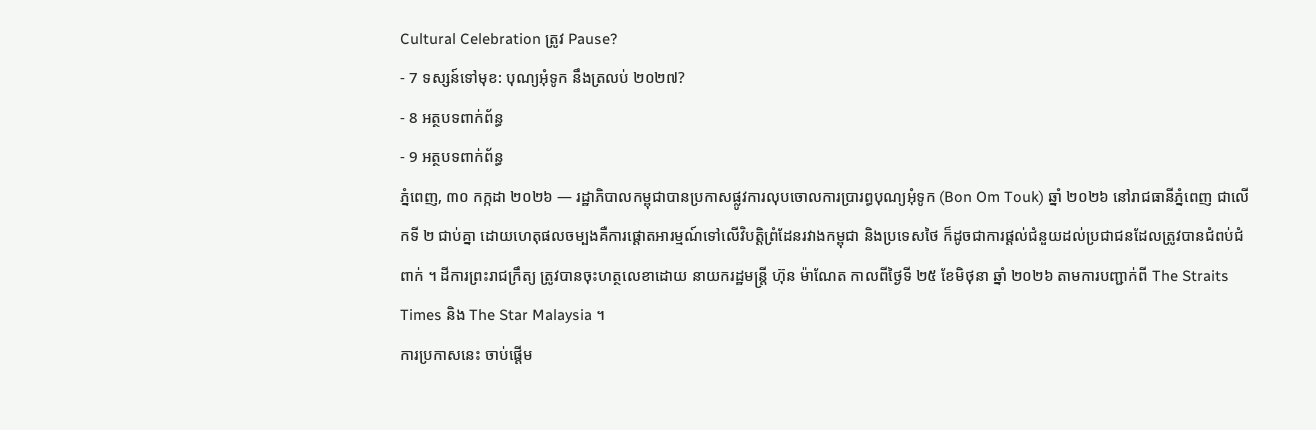Cultural Celebration ត្រូវ Pause?
- 7 ទស្សន៍ទៅមុខ: បុណ្យអុំទូក នឹងត្រលប់ ២០២៧?
- 8 អត្ថបទពាក់ព័ន្ធ
- 9 អត្ថបទពាក់ព័ន្ធ
ភ្នំពេញ, ៣០ កក្កដា ២០២៦ — រដ្ឋាភិបាលកម្ពុជាបានប្រកាសផ្លូវការលុបចោលការប្រារព្ធបុណ្យអុំទូក (Bon Om Touk) ឆ្នាំ ២០២៦ នៅរាជធានីភ្នំពេញ ជាលើកទី ២ ជាប់គ្នា ដោយហេតុផលចម្បងគឺការផ្ដោតអារម្មណ៍ទៅលើវិបត្តិព្រំដែនរវាងកម្ពុជា និងប្រទេសថៃ ក៏ដូចជាការផ្ដល់ជំនួយដល់ប្រជាជនដែលត្រូវបានជំពប់ជំពាក់ ។ ដីការព្រះរាជក្រឹត្យ ត្រូវបានចុះហត្ថលេខាដោយ នាយករដ្ឋមន្ត្រី ហ៊ុន ម៉ាណែត កាលពីថ្ងៃទី ២៥ ខែមិថុនា ឆ្នាំ ២០២៦ តាមការបញ្ជាក់ពី The Straits Times និង The Star Malaysia ។
ការប្រកាសនេះ ចាប់ផ្ដើម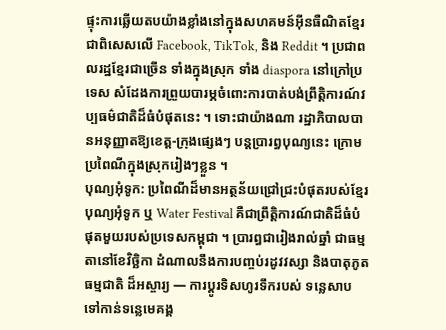ផ្ទុះការឆ្លើយតបយ៉ាងខ្លាំងនៅក្នុងសហគមន៍អ៊ីនធឺណិតខ្មែរ ជាពិសេសលើ Facebook, TikTok, និង Reddit ។ ប្រជាពលរដ្ឋខ្មែរជាច្រើន ទាំងក្នុងស្រុក ទាំង diaspora នៅក្រៅប្រទេស សំដែងការព្រួយបារម្ភចំពោះការបាត់បង់ព្រឹត្តិការណ៍វប្បធម៌ជាតិដ៏ធំបំផុតនេះ ។ ទោះជាយ៉ាងណា រដ្ឋាភិបាលបានអនុញ្ញាតឱ្យខេត្ត-ក្រុងផ្សេងៗ បន្តប្រារព្ធបុណ្យនេះ ក្រោមប្រពៃណីក្នុងស្រុករៀងៗខ្លួន ។
បុណ្យអុំទូក: ប្រពៃណីដ៏មានអត្ថន័យជ្រៅជ្រះបំផុតរបស់ខ្មែរ
បុណ្យអុំទូក ឬ Water Festival គឺជាព្រឹត្តិការណ៍ជាតិដ៏ធំបំផុតមួយរបស់ប្រទេសកម្ពុជា ។ ប្រារព្ធជារៀងរាល់ឆ្នាំ ជាធម្មតានៅខែវិច្ឆិកា ដំណាលនឹងការបញ្ចប់រដូវវស្សា និងបាតុភូតធម្មជាតិ ដ៏អស្ចារ្យ — ការប្ដូរទិសហូរទឹករបស់ ទន្លេសាប ទៅកាន់ទន្លេមេគង្គ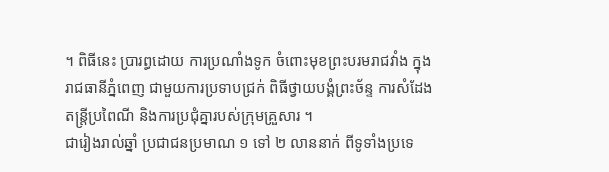។ ពិធីនេះ ប្រារព្ធដោយ ការប្រណាំងទូក ចំពោះមុខព្រះបរមរាជវាំង ក្នុងរាជធានីភ្នំពេញ ជាមួយការប្រទាបជ្រក់ ពិធីថ្វាយបង្គំព្រះច័ន្ទ ការសំដែងតន្ត្រីប្រពៃណី និងការប្រជុំគ្នារបស់ក្រុមគ្រួសារ ។
ជារៀងរាល់ឆ្នាំ ប្រជាជនប្រមាណ ១ ទៅ ២ លាននាក់ ពីទូទាំងប្រទេ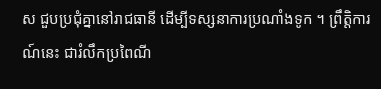ស ជួបប្រជុំគ្នានៅរាជធានី ដើម្បីទស្សនាការប្រណាំងទូក ។ ព្រឹត្តិការណ៍នេះ ជារំលឹកប្រពៃណី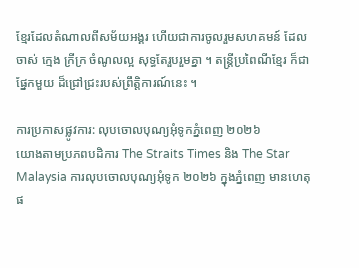ខ្មែរដែលតំណាលពីសម័យអង្គរ ហើយជាការចូលរួមសហគមន៍ ដែលចាស់ ក្មេង ក្រីក្រ ចំណូលល្អ សុទ្ធតែរួបរួមគ្នា ។ តន្ត្រីប្រពៃណីខ្មែរ ក៏ជាផ្នែកមួយ ដ៏ជ្រៅជ្រះរបស់ព្រឹត្តិការណ៍នេះ ។

ការប្រកាសផ្លូវការ: លុបចោលបុណ្យអុំទូកភ្នំពេញ ២០២៦
យោងតាមប្រភពបដិការ The Straits Times និង The Star Malaysia ការលុបចោលបុណ្យអុំទូក ២០២៦ ក្នុងភ្នំពេញ មានហេតុផ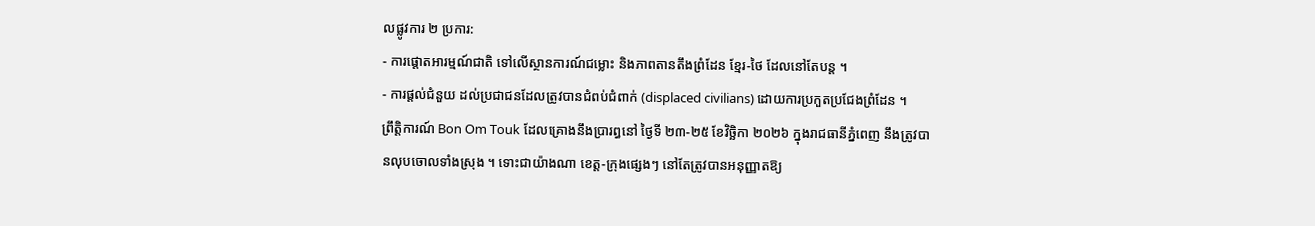លផ្លូវការ ២ ប្រការ:
- ការផ្ដោតអារម្មណ៍ជាតិ ទៅលើស្ថានការណ៍ជម្លោះ និងភាពតានតឹងព្រំដែន ខ្មែរ-ថៃ ដែលនៅតែបន្ត ។
- ការផ្ដល់ជំនួយ ដល់ប្រជាជនដែលត្រូវបានជំពប់ជំពាក់ (displaced civilians) ដោយការប្រកួតប្រជែងព្រំដែន ។
ព្រឹត្តិការណ៍ Bon Om Touk ដែលគ្រោងនឹងប្រារព្ធនៅ ថ្ងៃទី ២៣-២៥ ខែវិច្ឆិកា ២០២៦ ក្នុងរាជធានីភ្នំពេញ នឹងត្រូវបានលុបចោលទាំងស្រុង ។ ទោះជាយ៉ាងណា ខេត្ត-ក្រុងផ្សេងៗ នៅតែត្រូវបានអនុញ្ញាតឱ្យ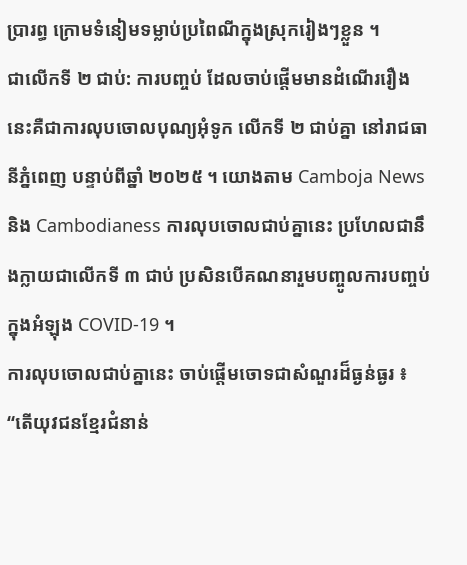ប្រារព្ធ ក្រោមទំនៀមទម្លាប់ប្រពៃណីក្នុងស្រុករៀងៗខ្លួន ។
ជាលើកទី ២ ជាប់: ការបញ្ចប់ ដែលចាប់ផ្ដើមមានដំណើររឿង
នេះគឺជាការលុបចោលបុណ្យអុំទូក លើកទី ២ ជាប់គ្នា នៅរាជធានីភ្នំពេញ បន្ទាប់ពីឆ្នាំ ២០២៥ ។ យោងតាម Camboja News និង Cambodianess ការលុបចោលជាប់គ្នានេះ ប្រហែលជានឹងក្លាយជាលើកទី ៣ ជាប់ ប្រសិនបើគណនារួមបញ្ចូលការបញ្ចប់ក្នុងអំឡុង COVID-19 ។
ការលុបចោលជាប់គ្នានេះ ចាប់ផ្ដើមចោទជាសំណួរដ៏ធ្ងន់ធ្ងរ ៖ “តើយុវជនខ្មែរជំនាន់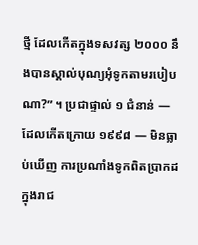ថ្មី ដែលកើតក្នុងទសវត្ស ២០០០ នឹងបានស្គាល់បុណ្យអុំទូកតាមរបៀបណា?” ។ ប្រជាផ្ទាល់ ១ ជំនាន់ — ដែលកើតក្រោយ ១៩៩៨ — មិនធ្លាប់ឃើញ ការប្រណាំងទូកពិតប្រាកដ ក្នុងរាជ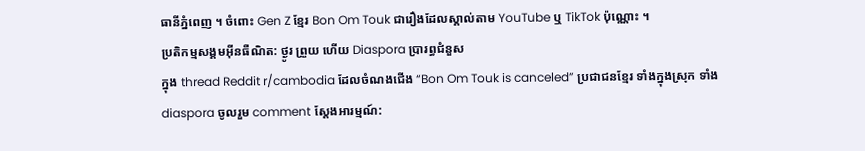ធានីភ្នំពេញ ។ ចំពោះ Gen Z ខ្មែរ Bon Om Touk ជារឿងដែលស្គាល់តាម YouTube ឬ TikTok ប៉ុណ្ណោះ ។
ប្រតិកម្មសង្គមអ៊ីនធឺណិត: ថ្ងូរ ព្រួយ ហើយ Diaspora ប្រារព្ធជំនួស
ក្នុង thread Reddit r/cambodia ដែលចំណងជើង “Bon Om Touk is canceled” ប្រជាជនខ្មែរ ទាំងក្នុងស្រុក ទាំង diaspora ចូលរួម comment ស្ដែងអារម្មណ៍: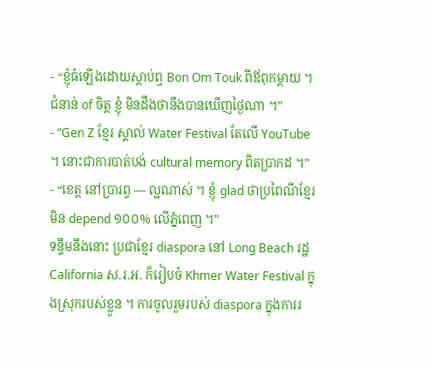- “ខ្ញុំធំឡើងដោយស្ដាប់ឮ Bon Om Touk ពីឪពុកម្ដាយ ។ ជំនាន់ of ចិត្ត ខ្ញុំ មិនដឹងថានឹងបានឃើញថ្ងៃណា ។”
- “Gen Z ខ្មែរ ស្គាល់ Water Festival តែលើ YouTube ។ នោះជាការបាត់បង់ cultural memory ពិតប្រាកដ ។”
- “ខេត្ត នៅប្រារព្ធ — ល្អណាស់ ។ ខ្ញុំ glad ថាប្រពៃណីខ្មែរ មិន depend ១០០% លើភ្នំពេញ ។”
ទន្ទឹមនឹងនោះ ប្រជាខ្មែរ diaspora នៅ Long Beach រដ្ឋ California ស.រ.អ. ក៏រៀបចំ Khmer Water Festival ក្នុងស្រុករបស់ខ្លួន ។ ការចូលរួមរបស់ diaspora ក្នុងការរ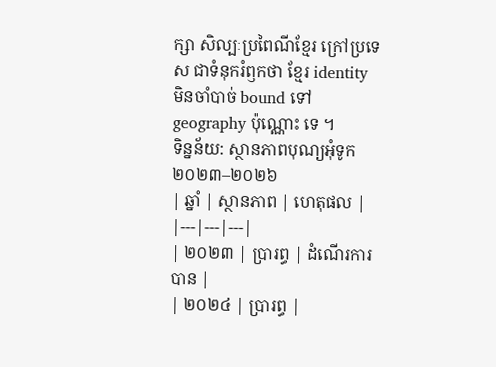ក្សា សិល្បៈប្រពៃណីខ្មែរ ក្រៅប្រទេស ជាទំនុករំឭកថា ខ្មែរ identity មិនចាំបាច់ bound ទៅ geography ប៉ុណ្ណោះ ទេ ។
ទិន្នន័យ: ស្ថានភាពបុណ្យអុំទូក ២០២៣–២០២៦
| ឆ្នាំ | ស្ថានភាព | ហេតុផល |
|---|---|---|
| ២០២៣ | ប្រារព្ធ | ដំណើរការបាន |
| ២០២៤ | ប្រារព្ធ |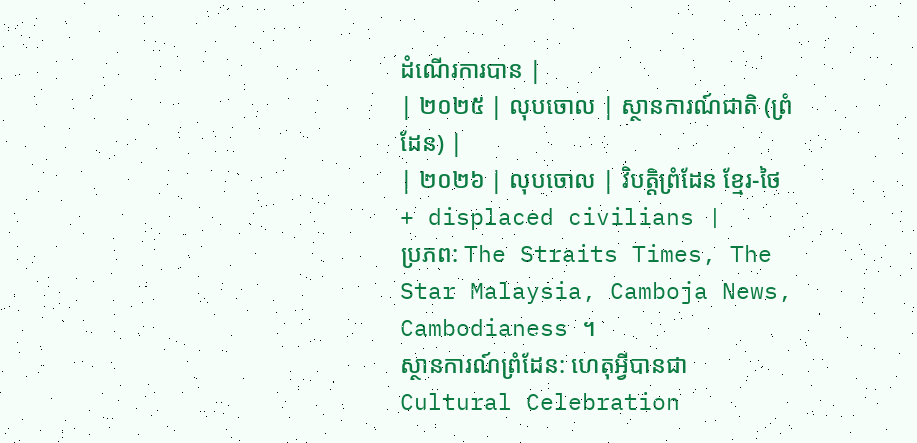ដំណើរការបាន |
| ២០២៥ | លុបចោល | ស្ថានការណ៍ជាតិ (ព្រំដែន) |
| ២០២៦ | លុបចោល | វិបត្តិព្រំដែន ខ្មែរ-ថៃ + displaced civilians |
ប្រភព: The Straits Times, The Star Malaysia, Camboja News, Cambodianess ។
ស្ថានការណ៍ព្រំដែន: ហេតុអ្វីបានជា Cultural Celebration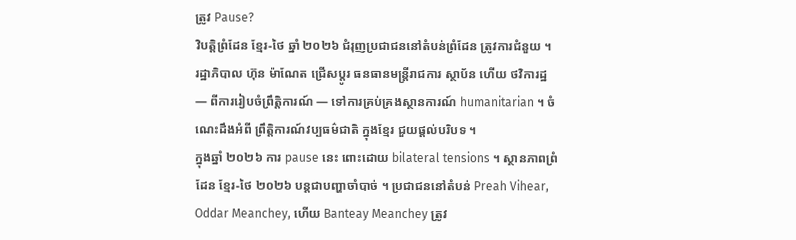ត្រូវ Pause?
វិបត្តិព្រំដែន ខ្មែរ-ថៃ ឆ្នាំ ២០២៦ ជំរុញប្រជាជននៅតំបន់ព្រំដែន ត្រូវការជំនួយ ។ រដ្ឋាភិបាល ហ៊ុន ម៉ាណែត ជ្រើសប្ដូរ ធនធានមន្ត្រីរាជការ ស្ថាប័ន ហើយ ថវិការដ្ឋ — ពីការរៀបចំព្រឹត្តិការណ៍ — ទៅការគ្រប់គ្រងស្ថានការណ៍ humanitarian ។ ចំណេះដឹងអំពី ព្រឹត្តិការណ៍វប្បធម៌ជាតិ ក្នុងខ្មែរ ជួយផ្ដល់បរិបទ ។
ក្នុងឆ្នាំ ២០២៦ ការ pause នេះ ពោះដោយ bilateral tensions ។ ស្ថានភាពព្រំដែន ខ្មែរ-ថៃ ២០២៦ បន្ដជាបញ្ហាចាំបាច់ ។ ប្រជាជននៅតំបន់ Preah Vihear, Oddar Meanchey, ហើយ Banteay Meanchey ត្រូវ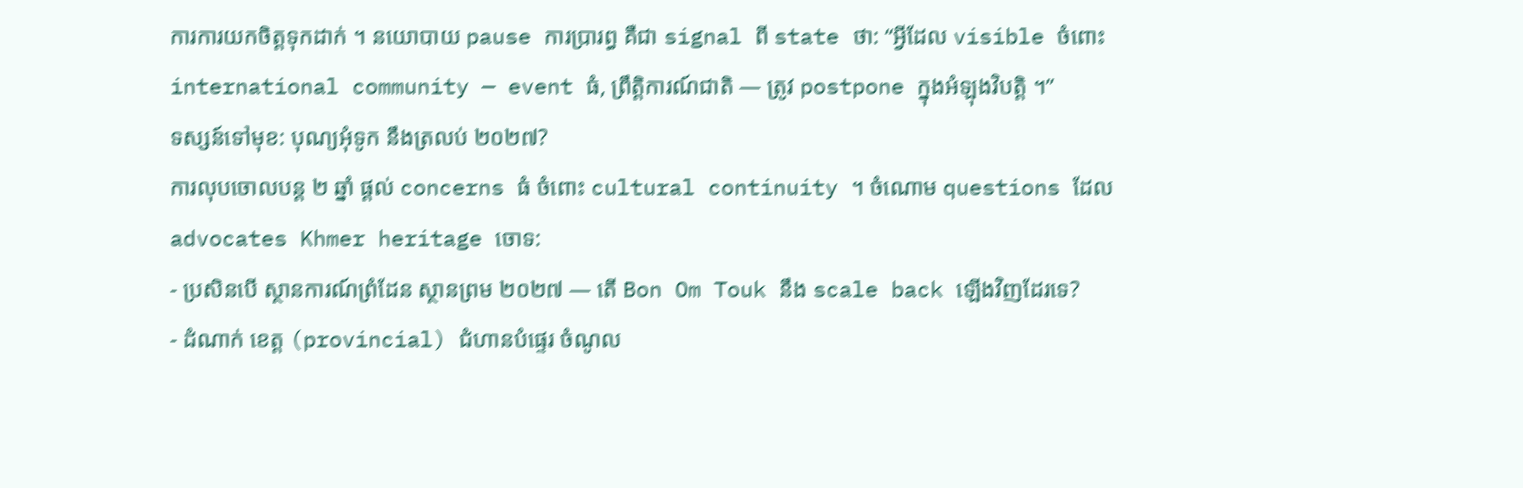ការការយកចិត្តទុកដាក់ ។ នយោបាយ pause ការប្រារព្ធ គឺជា signal ពី state ថា: “អ្វីដែល visible ចំពោះ international community — event ធំ, ព្រឹត្តិការណ៍ជាតិ — ត្រូវ postpone ក្នុងអំឡុងវិបត្តិ ។”
ទស្សន៍ទៅមុខ: បុណ្យអុំទូក នឹងត្រលប់ ២០២៧?
ការលុបចោលបន្ដ ២ ឆ្នាំ ផ្ដល់ concerns ធំ ចំពោះ cultural continuity ។ ចំណោម questions ដែល advocates Khmer heritage ចោទ:
- ប្រសិនបើ ស្ថានការណ៍ព្រំដែន ស្ថានព្រម ២០២៧ — តើ Bon Om Touk នឹង scale back ឡើងវិញដែរទេ?
- ដំណាក់ ខេត្ត (provincial) ជំហានបំផ្ទេរ ចំណូល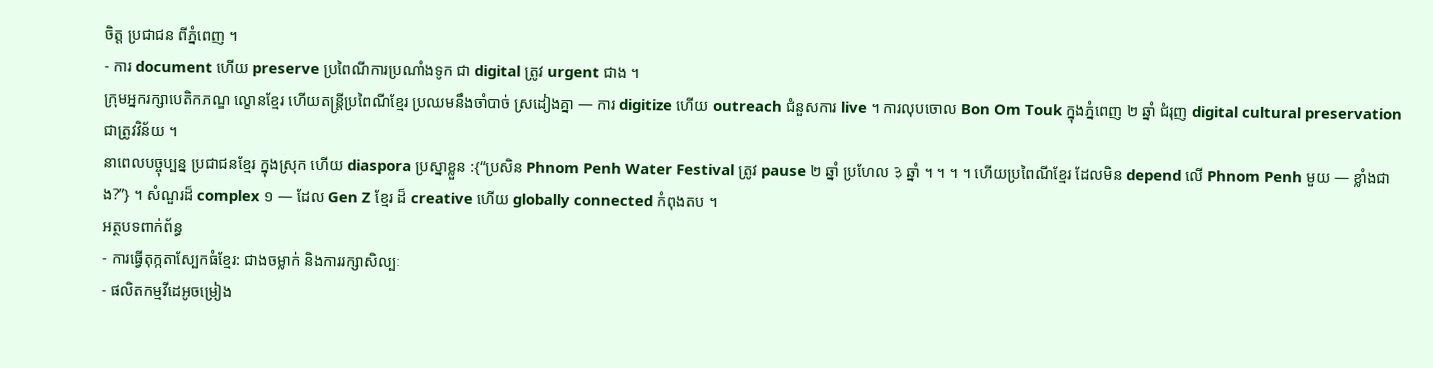ចិត្ត ប្រជាជន ពីភ្នំពេញ ។
- ការ document ហើយ preserve ប្រពៃណីការប្រណាំងទូក ជា digital ត្រូវ urgent ជាង ។
ក្រុមអ្នករក្សាបេតិកភណ្ឌ ល្ខោនខ្មែរ ហើយតន្ត្រីប្រពៃណីខ្មែរ ប្រឈមនឹងចាំបាច់ ស្រដៀងគ្នា — ការ digitize ហើយ outreach ជំនួសការ live ។ ការលុបចោល Bon Om Touk ក្នុងភ្នំពេញ ២ ឆ្នាំ ជំរុញ digital cultural preservation ជាត្រូវវិន័យ ។
នាពេលបច្ចុប្បន្ន ប្រជាជនខ្មែរ ក្នុងស្រុក ហើយ diaspora ប្រស្នាខ្លួន :{“ប្រសិន Phnom Penh Water Festival ត្រូវ pause ២ ឆ្នាំ ប្រហែល ३ ឆ្នាំ ។ ។ ។ ។ ហើយប្រពៃណីខ្មែរ ដែលមិន depend លើ Phnom Penh មួយ — ខ្លាំងជាង?”} ។ សំណួរដ៏ complex ១ — ដែល Gen Z ខ្មែរ ដ៏ creative ហើយ globally connected កំពុងតប ។
អត្ថបទពាក់ព័ន្ធ
- ការធ្វើតុក្កតាស្បែកធំខ្មែរ: ជាងចម្លាក់ និងការរក្សាសិល្បៈ
- ផលិតកម្មវីដេអូចម្រៀង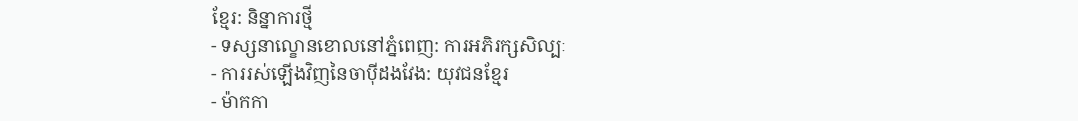ខ្មែរ: និន្នាការថ្មី
- ទស្សនាល្ខោនខោលនៅភ្នំពេញ: ការអភិរក្សសិល្បៈ
- ការរស់ឡើងវិញនៃចាប៉ីដងវែង: យុវជនខ្មែរ
- ម៉ាកកា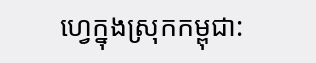ហ្វេក្នុងស្រុកកម្ពុជា: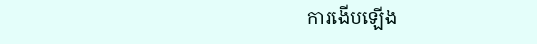ការងើបឡើង